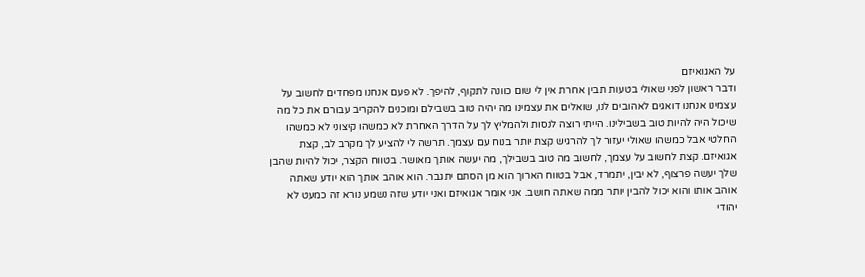על האגואיזם
ודבר ראשון לפני שאולי בטעות תבין אחרת אין לי שום כוונה לתקוף, להיפך. לא פעם אנחנו מפחדים לחשוב על עצמינו אנחנו דואגים לאהובים לנו, שואלים את עצמינו מה יהיה טוב בשבילם ומוכנים להקריב עבורם את כל מה שיכול היה להיות טוב בשבילינו. הייתי רוצה לנסות ולהמליץ לך על הדרך האחרת לא כמשהו קיצוני לא כמשהו החלטי אבל כמשהו שאולי יעזור לך להרגיש קצת יותר בנוח עם עצמך. תרשה לי להציע לך מקרב לב, קצת אגואיזם. קצת לחשוב על עצמך, לחשוב מה טוב בשבילך, מה יעשה אותך מאושר. בטווח הקצר, יכול להיות שהבן שלך יעשה פרצוף, לא יבין, יתמרד, אבל בטווח הארוך הוא מן הסתם יתגבר. הוא אוהב אותך הוא יודע שאתה אוהב אותו והוא יכול להבין יותר ממה שאתה חושב. אני אומר אגואיזם ואני יודע שזה נשמע נורא זה כמעט לא יהודי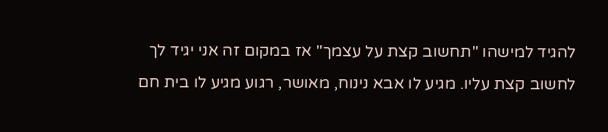להגיד למישהו "תחשוב קצת על עצמך" אז במקום זה אני יגיד לך לחשוב קצת עליו. מגיע לו אבא נינוח, מאושר, רגוע מגיע לו בית חם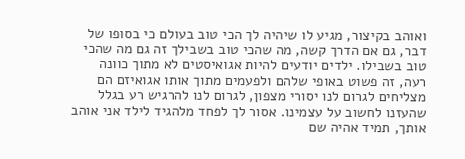ואוהב בקיצור, מגיע לו שיהיה לך הכי טוב בעולם כי בסופו של דבר, גם אם הדרך קשה, מה שהכי טוב בשבילך זה גם מה שהכי טוב בשבילו. ילדים יודעים להיות אגואיסטים לא מתוך כוונה רעה, זה פשוט באופי שלהם ולפעמים מתוך אותו אגואיזם הם מצליחים לגרום לנו יסורי מצפון, לגרום לנו להרגיש רע בגלל שהעזנו לחשוב על עצמינו. אסור לך לפחד מלהגיד לילד אני אוהב אותך, תמיד אהיה שם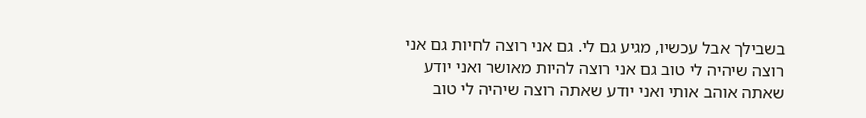בשבילך אבל עכשיו, מגיע גם לי. גם אני רוצה לחיות גם אני רוצה שיהיה לי טוב גם אני רוצה להיות מאושר ואני יודע שאתה אוהב אותי ואני יודע שאתה רוצה שיהיה לי טוב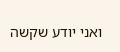ואני יודע שקשה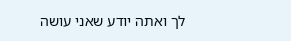לך ואתה יודע שאני עושה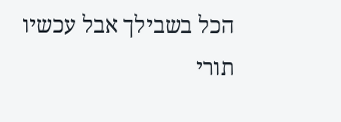הכל בשבילך אבל עכשיו תורי